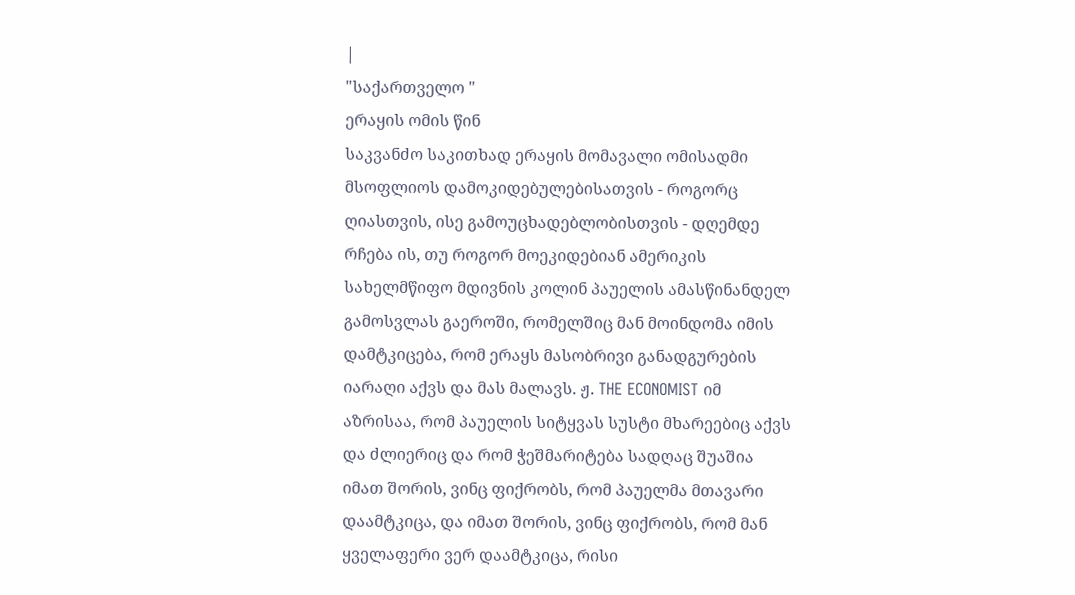|
"საქართველო "
ერაყის ომის წინ
საკვანძო საკითხად ერაყის მომავალი ომისადმი მსოფლიოს დამოკიდებულებისათვის - როგორც ღიასთვის, ისე გამოუცხადებლობისთვის - დღემდე რჩება ის, თუ როგორ მოეკიდებიან ამერიკის სახელმწიფო მდივნის კოლინ პაუელის ამასწინანდელ გამოსვლას გაეროში, რომელშიც მან მოინდომა იმის დამტკიცება, რომ ერაყს მასობრივი განადგურების იარაღი აქვს და მას მალავს. ჟ. THE ECONOMIST იმ აზრისაა, რომ პაუელის სიტყვას სუსტი მხარეებიც აქვს და ძლიერიც და რომ ჭეშმარიტება სადღაც შუაშია იმათ შორის, ვინც ფიქრობს, რომ პაუელმა მთავარი დაამტკიცა, და იმათ შორის, ვინც ფიქრობს, რომ მან ყველაფერი ვერ დაამტკიცა, რისი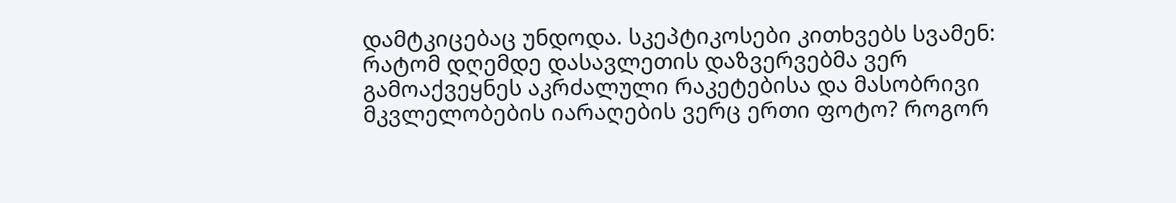დამტკიცებაც უნდოდა. სკეპტიკოსები კითხვებს სვამენ: რატომ დღემდე დასავლეთის დაზვერვებმა ვერ გამოაქვეყნეს აკრძალული რაკეტებისა და მასობრივი მკვლელობების იარაღების ვერც ერთი ფოტო? როგორ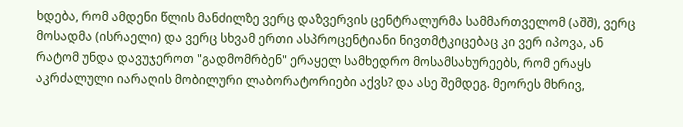ხდება, რომ ამდენი წლის მანძილზე ვერც დაზვერვის ცენტრალურმა სამმართველომ (აშშ), ვერც მოსადმა (ისრაელი) და ვერც სხვამ ერთი ასპროცენტიანი ნივთმტკიცებაც კი ვერ იპოვა, ან რატომ უნდა დავუჯეროთ "გადმომრბენ" ერაყელ სამხედრო მოსამსახურეებს, რომ ერაყს აკრძალული იარაღის მობილური ლაბორატორიები აქვს? და ასე შემდეგ. მეორეს მხრივ,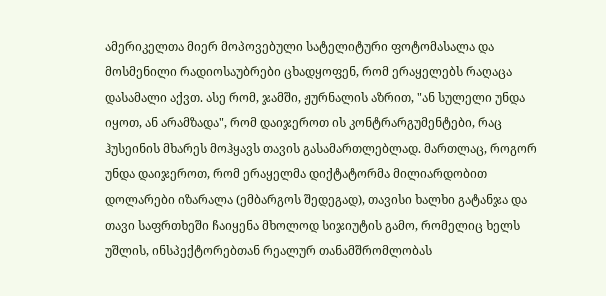ამერიკელთა მიერ მოპოვებული სატელიტური ფოტომასალა და მოსმენილი რადიოსაუბრები ცხადყოფენ, რომ ერაყელებს რაღაცა დასამალი აქვთ. ასე რომ, ჯამში, ჟურნალის აზრით, "ან სულელი უნდა იყოთ, ან არამზადა", რომ დაიჯეროთ ის კონტრარგუმენტები, რაც ჰუსეინის მხარეს მოჰყავს თავის გასამართლებლად. მართლაც, როგორ უნდა დაიჯეროთ, რომ ერაყელმა დიქტატორმა მილიარდობით დოლარები იზარალა (ემბარგოს შედეგად), თავისი ხალხი გატანჯა და თავი საფრთხეში ჩაიყენა მხოლოდ სიჯიუტის გამო, რომელიც ხელს უშლის, ინსპექტორებთან რეალურ თანამშრომლობას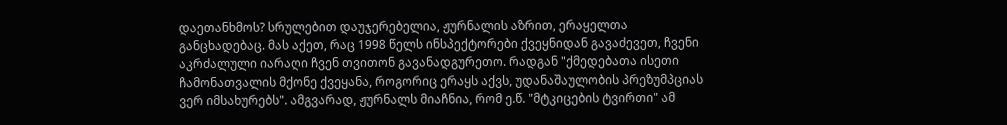დაეთანხმოს? სრულებით დაუჯერებელია, ჟურნალის აზრით, ერაყელთა განცხადებაც. მას აქეთ, რაც 1998 წელს ინსპექტორები ქვეყნიდან გავაძევეთ, ჩვენი აკრძალული იარაღი ჩვენ თვითონ გავანადგურეთო. რადგან "ქმედებათა ისეთი ჩამონათვალის მქონე ქვეყანა, როგორიც ერაყს აქვს, უდანაშაულობის პრეზუმპციას ვერ იმსახურებს". ამგვარად, ჟურნალს მიაჩნია, რომ ე.წ. "მტკიცების ტვირთი" ამ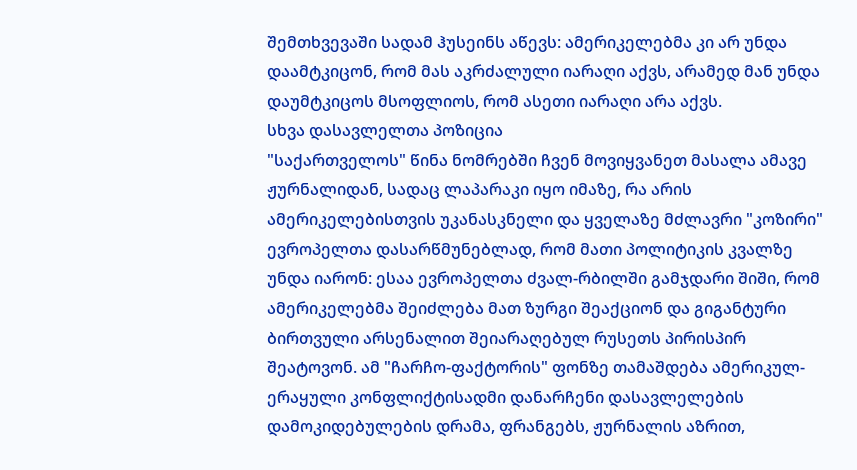შემთხვევაში სადამ ჰუსეინს აწევს: ამერიკელებმა კი არ უნდა დაამტკიცონ, რომ მას აკრძალული იარაღი აქვს, არამედ მან უნდა დაუმტკიცოს მსოფლიოს, რომ ასეთი იარაღი არა აქვს.
სხვა დასავლელთა პოზიცია
"საქართველოს" წინა ნომრებში ჩვენ მოვიყვანეთ მასალა ამავე ჟურნალიდან, სადაც ლაპარაკი იყო იმაზე, რა არის ამერიკელებისთვის უკანასკნელი და ყველაზე მძლავრი "კოზირი" ევროპელთა დასარწმუნებლად, რომ მათი პოლიტიკის კვალზე უნდა იარონ: ესაა ევროპელთა ძვალ-რბილში გამჯდარი შიში, რომ ამერიკელებმა შეიძლება მათ ზურგი შეაქციონ და გიგანტური ბირთვული არსენალით შეიარაღებულ რუსეთს პირისპირ შეატოვონ. ამ "ჩარჩო-ფაქტორის" ფონზე თამაშდება ამერიკულ-ერაყული კონფლიქტისადმი დანარჩენი დასავლელების დამოკიდებულების დრამა, ფრანგებს, ჟურნალის აზრით,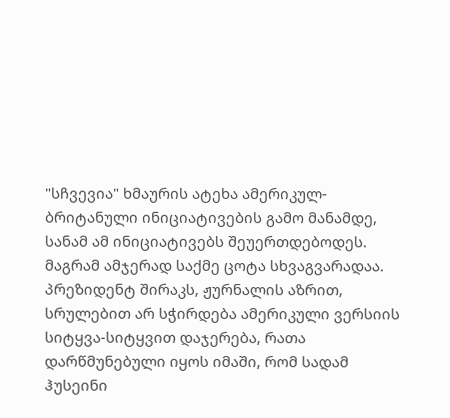"სჩვევია" ხმაურის ატეხა ამერიკულ-ბრიტანული ინიციატივების გამო მანამდე, სანამ ამ ინიციატივებს შეუერთდებოდეს. მაგრამ ამჯერად საქმე ცოტა სხვაგვარადაა. პრეზიდენტ შირაკს, ჟურნალის აზრით, სრულებით არ სჭირდება ამერიკული ვერსიის სიტყვა-სიტყვით დაჯერება, რათა დარწმუნებული იყოს იმაში, რომ სადამ ჰუსეინი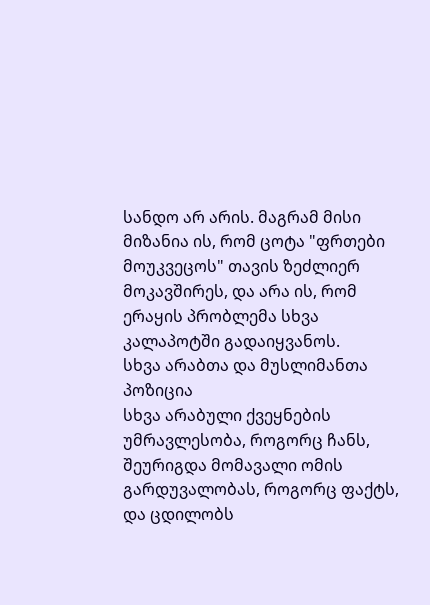სანდო არ არის. მაგრამ მისი მიზანია ის, რომ ცოტა "ფრთები მოუკვეცოს" თავის ზეძლიერ მოკავშირეს, და არა ის, რომ ერაყის პრობლემა სხვა კალაპოტში გადაიყვანოს.
სხვა არაბთა და მუსლიმანთა პოზიცია
სხვა არაბული ქვეყნების უმრავლესობა, როგორც ჩანს, შეურიგდა მომავალი ომის გარდუვალობას, როგორც ფაქტს, და ცდილობს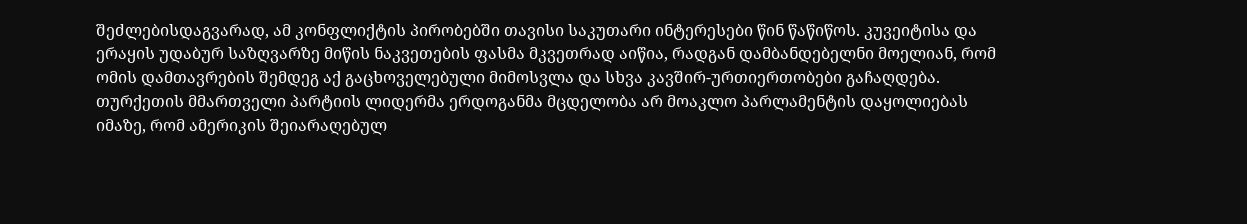შეძლებისდაგვარად, ამ კონფლიქტის პირობებში თავისი საკუთარი ინტერესები წინ წაწიწოს. კუვეიტისა და ერაყის უდაბურ საზღვარზე მიწის ნაკვეთების ფასმა მკვეთრად აიწია, რადგან დამბანდებელნი მოელიან, რომ ომის დამთავრების შემდეგ აქ გაცხოველებული მიმოსვლა და სხვა კავშირ-ურთიერთობები გაჩაღდება. თურქეთის მმართველი პარტიის ლიდერმა ერდოგანმა მცდელობა არ მოაკლო პარლამენტის დაყოლიებას იმაზე, რომ ამერიკის შეიარაღებულ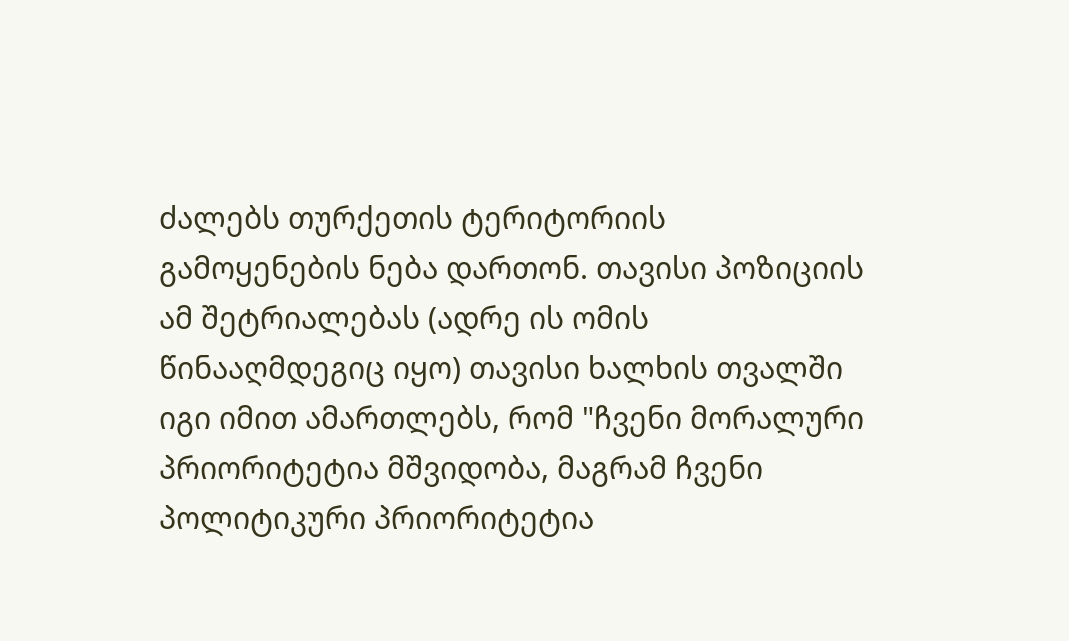ძალებს თურქეთის ტერიტორიის გამოყენების ნება დართონ. თავისი პოზიციის ამ შეტრიალებას (ადრე ის ომის წინააღმდეგიც იყო) თავისი ხალხის თვალში იგი იმით ამართლებს, რომ "ჩვენი მორალური პრიორიტეტია მშვიდობა, მაგრამ ჩვენი პოლიტიკური პრიორიტეტია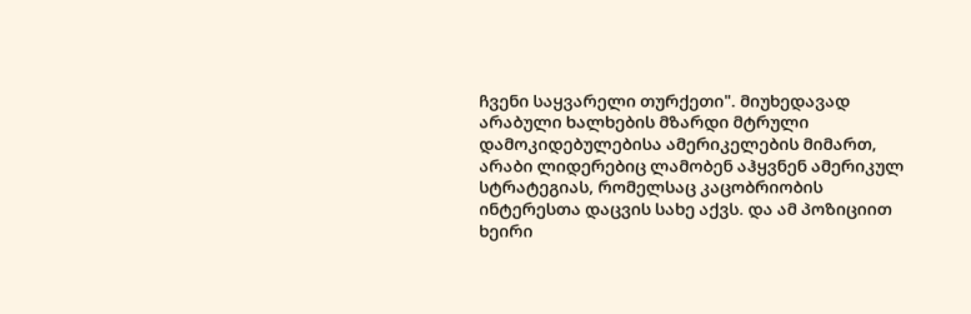ჩვენი საყვარელი თურქეთი". მიუხედავად არაბული ხალხების მზარდი მტრული დამოკიდებულებისა ამერიკელების მიმართ, არაბი ლიდერებიც ლამობენ აჰყვნენ ამერიკულ სტრატეგიას, რომელსაც კაცობრიობის ინტერესთა დაცვის სახე აქვს. და ამ პოზიციით ხეირი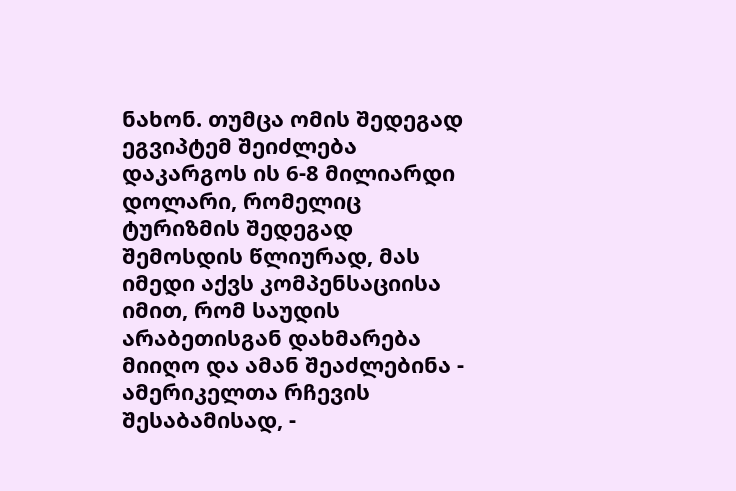ნახონ. თუმცა ომის შედეგად ეგვიპტემ შეიძლება დაკარგოს ის 6-8 მილიარდი დოლარი, რომელიც ტურიზმის შედეგად შემოსდის წლიურად, მას იმედი აქვს კომპენსაციისა იმით, რომ საუდის არაბეთისგან დახმარება მიიღო და ამან შეაძლებინა - ამერიკელთა რჩევის შესაბამისად, -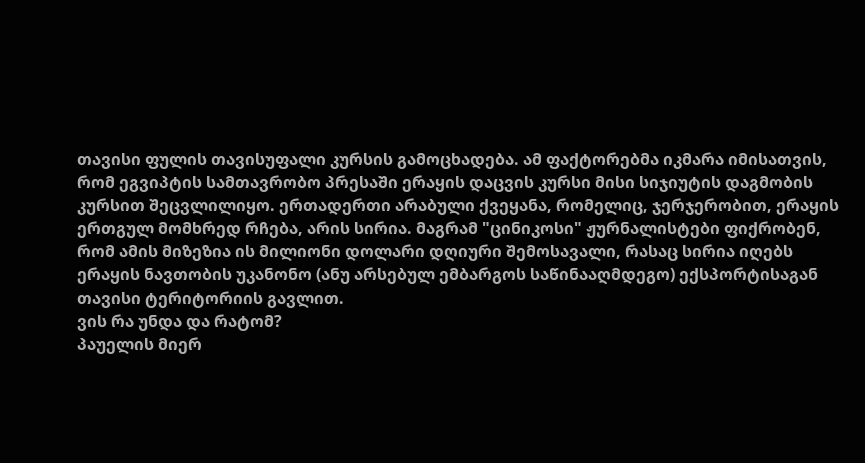თავისი ფულის თავისუფალი კურსის გამოცხადება. ამ ფაქტორებმა იკმარა იმისათვის, რომ ეგვიპტის სამთავრობო პრესაში ერაყის დაცვის კურსი მისი სიჯიუტის დაგმობის კურსით შეცვლილიყო. ერთადერთი არაბული ქვეყანა, რომელიც, ჯერჯერობით, ერაყის ერთგულ მომხრედ რჩება, არის სირია. მაგრამ "ცინიკოსი" ჟურნალისტები ფიქრობენ, რომ ამის მიზეზია ის მილიონი დოლარი დღიური შემოსავალი, რასაც სირია იღებს ერაყის ნავთობის უკანონო (ანუ არსებულ ემბარგოს საწინააღმდეგო) ექსპორტისაგან თავისი ტერიტორიის გავლით.
ვის რა უნდა და რატომ?
პაუელის მიერ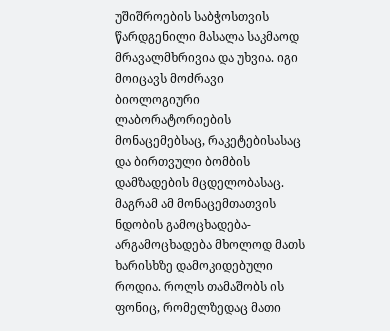უშიშროების საბჭოსთვის წარდგენილი მასალა საკმაოდ მრავალმხრივია და უხვია. იგი მოიცავს მოძრავი ბიოლოგიური ლაბორატორიების მონაცემებსაც, რაკეტებისასაც და ბირთვული ბომბის დამზადების მცდელობასაც. მაგრამ ამ მონაცემთათვის ნდობის გამოცხადება-არგამოცხადება მხოლოდ მათს ხარისხზე დამოკიდებული როდია. როლს თამაშობს ის ფონიც, რომელზედაც მათი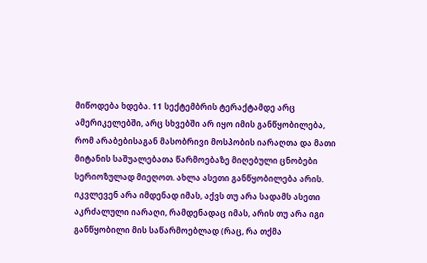მიწოდება ხდება. 11 სექტემბრის ტერაქტამდე არც ამერიკელებში, არც სხვებში არ იყო იმის განწყობილება, რომ არაბებისაგან მასობრივი მოსპობის იარაღთა და მათი მიტანის საშუალებათა წარმოებაზე მიღებული ცნობები სერიოზულად მიეღოთ. ახლა ასეთი განწყობილება არის. იკვლევენ არა იმდენად იმას, აქვს თუ არა სადამს ასეთი აკრძალული იარაღი, რამდენადაც იმას, არის თუ არა იგი განწყობილი მის საწარმოებლად (რაც, რა თქმა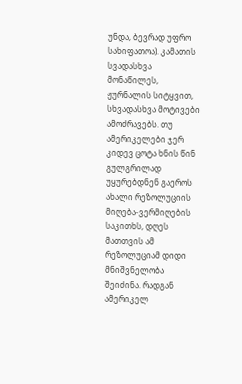უნდა, ბევრად უფრო სახიფათოა). კამათის სვადასხვა მონაწილეს, ჟურნალის სიტყვით, სხვადასხვა მოტივები ამოძრავებს. თუ ამერიკელები ჯერ კიდევ ცოტა ხნის წინ გულგრილად უყურებდნენ გაეროს ახალი რეზოლუციის მიღება-ვერმიღების საკითხს, დღეს მათთვის ამ რეზოლუციამ დიდი მნიშვნელობა შეიძინა. რადგან ამერიკელ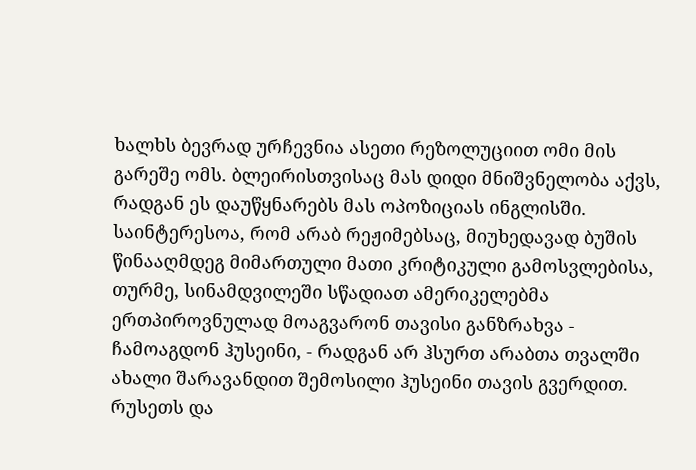ხალხს ბევრად ურჩევნია ასეთი რეზოლუციით ომი მის გარეშე ომს. ბლეირისთვისაც მას დიდი მნიშვნელობა აქვს, რადგან ეს დაუწყნარებს მას ოპოზიციას ინგლისში. საინტერესოა, რომ არაბ რეჟიმებსაც, მიუხედავად ბუშის წინააღმდეგ მიმართული მათი კრიტიკული გამოსვლებისა, თურმე, სინამდვილეში სწადიათ ამერიკელებმა ერთპიროვნულად მოაგვარონ თავისი განზრახვა - ჩამოაგდონ ჰუსეინი, - რადგან არ ჰსურთ არაბთა თვალში ახალი შარავანდით შემოსილი ჰუსეინი თავის გვერდით. რუსეთს და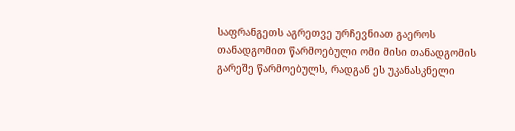საფრანგეთს აგრეთვე ურჩევნიათ გაეროს თანადგომით წარმოებული ომი მისი თანადგომის გარეშე წარმოებულს, რადგან ეს უკანასკნელი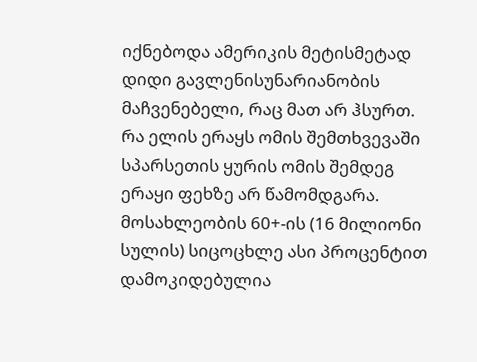იქნებოდა ამერიკის მეტისმეტად დიდი გავლენისუნარიანობის მაჩვენებელი, რაც მათ არ ჰსურთ.
რა ელის ერაყს ომის შემთხვევაში
სპარსეთის ყურის ომის შემდეგ ერაყი ფეხზე არ წამომდგარა. მოსახლეობის 60+-ის (16 მილიონი სულის) სიცოცხლე ასი პროცენტით დამოკიდებულია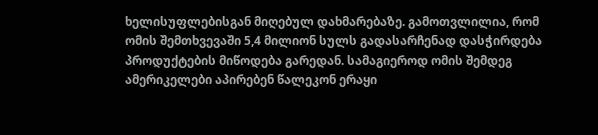ხელისუფლებისგან მიღებულ დახმარებაზე. გამოთვლილია, რომ ომის შემთხვევაში 5,4 მილიონ სულს გადასარჩენად დასჭირდება პროდუქტების მიწოდება გარედან. სამაგიეროდ ომის შემდეგ ამერიკელები აპირებენ წალეკონ ერაყი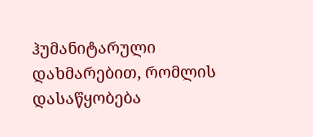ჰუმანიტარული დახმარებით, რომლის დასაწყობება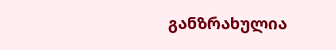განზრახულია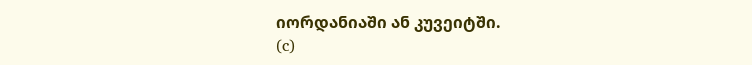იორდანიაში ან კუვეიტში.
(c)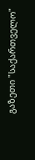გაზეთი "საქართველო"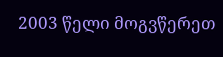2003 წელი მოგვწერეთ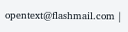opentext@flashmail.com |